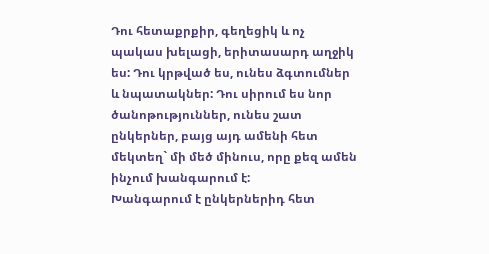Դու հետաքրքիր, գեղեցիկ և ոչ պակաս խելացի, երիտասարդ աղջիկ ես: Դու կրթված ես, ունես ձգտումներ և նպատակներ: Դու սիրում ես նոր ծանոթություններ, ունես շատ ընկերներ, բայց այդ ամենի հետ մեկտեղ` մի մեծ մինուս, որը քեզ ամեն ինչում խանգարում է:
Խանգարում է ընկերներիդ հետ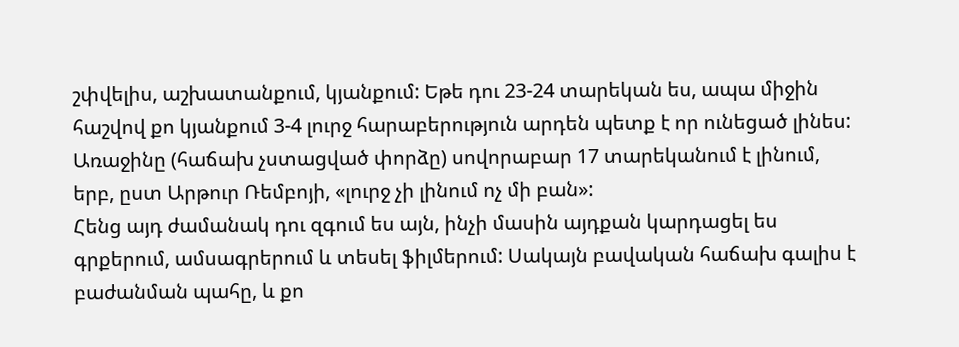շփվելիս, աշխատանքում, կյանքում: Եթե դու 23-24 տարեկան ես, ապա միջին հաշվով քո կյանքում 3-4 լուրջ հարաբերություն արդեն պետք է որ ունեցած լինես: Առաջինը (հաճախ չստացված փորձը) սովորաբար 17 տարեկանում է լինում, երբ, ըստ Արթուր Ռեմբոյի, «լուրջ չի լինում ոչ մի բան»:
Հենց այդ ժամանակ դու զգում ես այն, ինչի մասին այդքան կարդացել ես գրքերում, ամսագրերում և տեսել ֆիլմերում: Սակայն բավական հաճախ գալիս է բաժանման պահը, և քո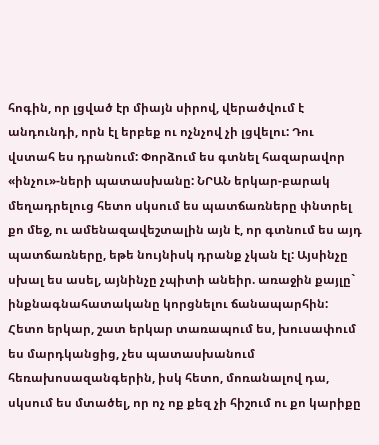հոգին, որ լցված էր միայն սիրով, վերածվում է անդունդի, որն էլ երբեք ու ոչնչով չի լցվելու: Դու վստահ ես դրանում: Փորձում ես գտնել հազարավոր «ինչու»-ների պատասխանը: ՆՐԱՆ երկար-բարակ մեղադրելուց հետո սկսում ես պատճառները փնտրել քո մեջ, ու ամենազավեշտալին այն է, որ գտնում ես այդ պատճառները, եթե նույնիսկ դրանք չկան էլ: Այսինչը սխալ ես ասել, այնինչը չպիտի անեիր. առաջին քայլը` ինքնագնահատականը կորցնելու ճանապարհին: Հետո երկար, շատ երկար տառապում ես, խուսափում ես մարդկանցից, չես պատասխանում հեռախոսազանգերին, իսկ հետո, մոռանալով դա, սկսում ես մտածել, որ ոչ ոք քեզ չի հիշում ու քո կարիքը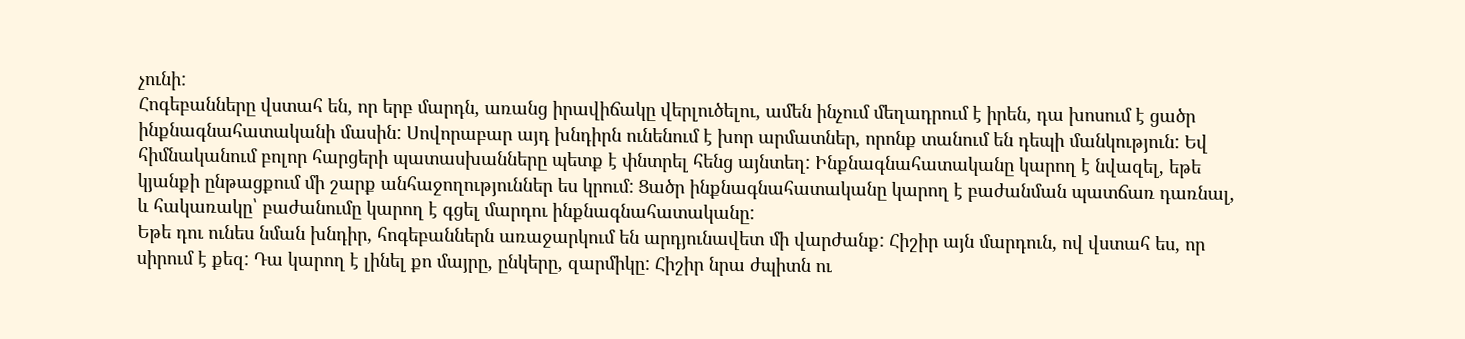չունի:
Հոգեբանները վստահ են, որ երբ մարդն, առանց իրավիճակը վերլուծելու, ամեն ինչում մեղադրում է իրեն, դա խոսում է ցածր ինքնագնահատականի մասին: Սովորաբար այդ խնդիրն ունենում է խոր արմատներ, որոնք տանում են դեպի մանկություն: Եվ հիմնականում բոլոր հարցերի պատասխանները պետք է փնտրել հենց այնտեղ: Ինքնագնահատականը կարող է նվազել, եթե կյանքի ընթացքում մի շարք անհաջողություններ ես կրում: Ցածր ինքնագնահատականը կարող է բաժանման պատճառ դառնալ, և հակառակը՝ բաժանումը կարող է գցել մարդու ինքնագնահատականը:
Եթե դու ունես նման խնդիր, հոգեբաններն առաջարկում են արդյունավետ մի վարժանք: Հիշիր այն մարդուն, ով վստահ ես, որ սիրում է քեզ: Դա կարող է լինել քո մայրը, ընկերը, զարմիկը: Հիշիր նրա ժպիտն ու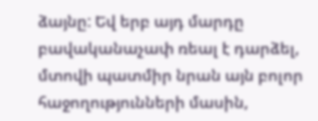ձայնը: Եվ երբ այդ մարդը բավականաչափ ռեալ է դարձել, մտովի պատմիր նրան այն բոլոր հաջողությունների մասին,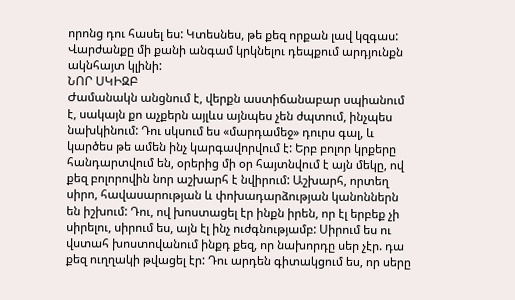որոնց դու հասել ես: Կտեսնես, թե քեզ որքան լավ կզգաս: Վարժանքը մի քանի անգամ կրկնելու դեպքում արդյունքն ակնհայտ կլինի:
ՆՈՐ ՍԿԻԶԲ
Ժամանակն անցնում է, վերքն աստիճանաբար սպիանում է, սակայն քո աչքերն այլևս այնպես չեն ժպտում, ինչպես նախկինում: Դու սկսում ես «մարդամեջ» դուրս գալ, և կարծես թե ամեն ինչ կարգավորվում է: Երբ բոլոր կրքերը հանդարտվում են, օրերից մի օր հայտնվում է այն մեկը, ով քեզ բոլորովին նոր աշխարհ է նվիրում: Աշխարհ, որտեղ սիրո, հավասարության և փոխադարձության կանոններն են իշխում: Դու, ով խոստացել էր ինքն իրեն, որ էլ երբեք չի սիրելու, սիրում ես, այն էլ ինչ ուժգնությամբ: Սիրում ես ու վստահ խոստովանում ինքդ քեզ, որ նախորդը սեր չէր. դա քեզ ուղղակի թվացել էր: Դու արդեն գիտակցում ես, որ սերը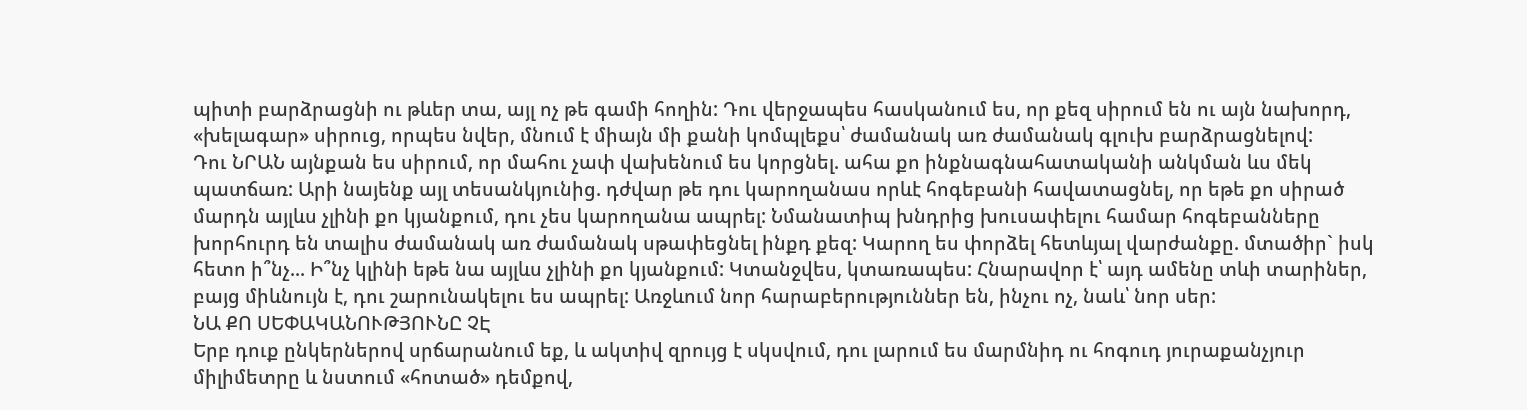պիտի բարձրացնի ու թևեր տա, այլ ոչ թե գամի հողին: Դու վերջապես հասկանում ես, որ քեզ սիրում են ու այն նախորդ, «խելագար» սիրուց, որպես նվեր, մնում է միայն մի քանի կոմպլեքս՝ ժամանակ առ ժամանակ գլուխ բարձրացնելով:
Դու ՆՐԱՆ այնքան ես սիրում, որ մահու չափ վախենում ես կորցնել. ահա քո ինքնագնահատականի անկման ևս մեկ պատճառ: Արի նայենք այլ տեսանկյունից. դժվար թե դու կարողանաս որևէ հոգեբանի հավատացնել, որ եթե քո սիրած մարդն այլևս չլինի քո կյանքում, դու չես կարողանա ապրել: Նմանատիպ խնդրից խուսափելու համար հոգեբանները խորհուրդ են տալիս ժամանակ առ ժամանակ սթափեցնել ինքդ քեզ: Կարող ես փորձել հետևյալ վարժանքը. մտածիր` իսկ հետո ի՞նչ... Ի՞նչ կլինի եթե նա այլևս չլինի քո կյանքում: Կտանջվես, կտառապես: Հնարավոր է՝ այդ ամենը տևի տարիներ, բայց միևնույն է, դու շարունակելու ես ապրել: Առջևում նոր հարաբերություններ են, ինչու ոչ, նաև՝ նոր սեր:
ՆԱ ՔՈ ՍԵՓԱԿԱՆՈՒԹՅՈՒՆԸ ՉԷ
Երբ դուք ընկերներով սրճարանում եք, և ակտիվ զրույց է սկսվում, դու լարում ես մարմնիդ ու հոգուդ յուրաքանչյուր միլիմետրը և նստում «հոտած» դեմքով,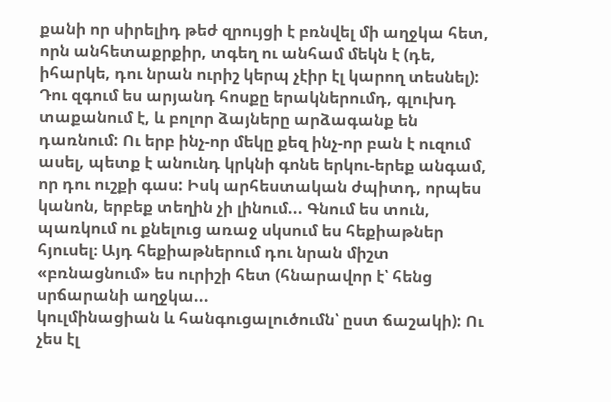քանի որ սիրելիդ թեժ զրույցի է բռնվել մի աղջկա հետ, որն անհետաքրքիր, տգեղ ու անհամ մեկն է (դե, իհարկե, դու նրան ուրիշ կերպ չէիր էլ կարող տեսնել): Դու զգում ես արյանդ հոսքը երակներումդ, գլուխդ տաքանում է, և բոլոր ձայները արձագանք են դառնում: Ու երբ ինչ-որ մեկը քեզ ինչ-որ բան է ուզում ասել, պետք է անունդ կրկնի գոնե երկու-երեք անգամ, որ դու ուշքի գաս: Իսկ արհեստական ժպիտդ, որպես կանոն, երբեք տեղին չի լինում... Գնում ես տուն, պառկում ու քնելուց առաջ սկսում ես հեքիաթներ հյուսել։ Այդ հեքիաթներում դու նրան միշտ «բռնացնում» ես ուրիշի հետ (հնարավոր է՝ հենց սրճարանի աղջկա...
կուլմինացիան և հանգուցալուծումն՝ ըստ ճաշակի): Ու չես էլ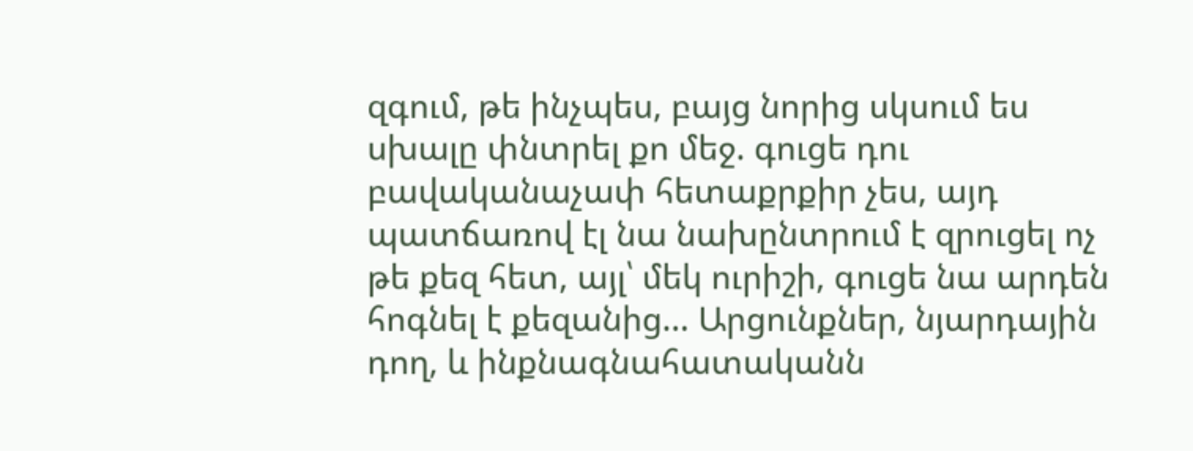զգում, թե ինչպես, բայց նորից սկսում ես սխալը փնտրել քո մեջ. գուցե դու բավականաչափ հետաքրքիր չես, այդ պատճառով էլ նա նախընտրում է զրուցել ոչ թե քեզ հետ, այլ՝ մեկ ուրիշի, գուցե նա արդեն հոգնել է քեզանից... Արցունքներ, նյարդային դող, և ինքնագնահատականն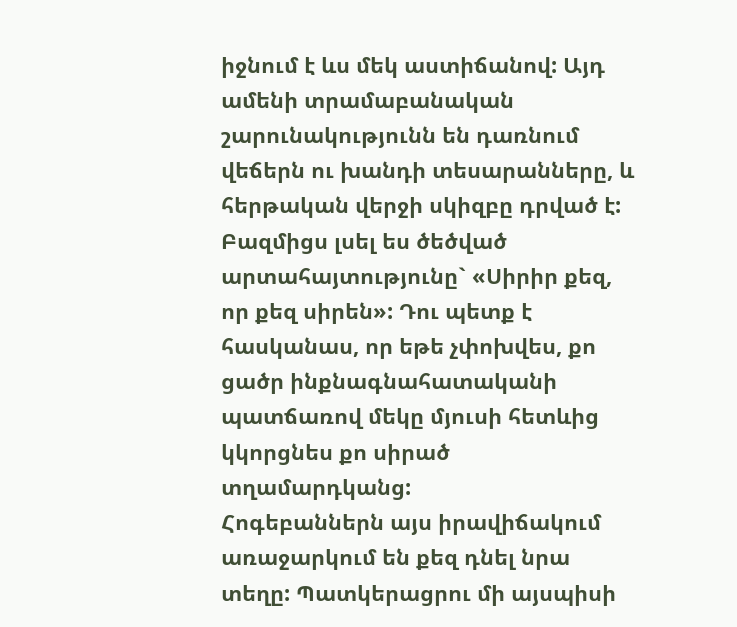իջնում է ևս մեկ աստիճանով: Այդ ամենի տրամաբանական շարունակությունն են դառնում վեճերն ու խանդի տեսարանները, և հերթական վերջի սկիզբը դրված է:
Բազմիցս լսել ես ծեծված արտահայտությունը` «Սիրիր քեզ, որ քեզ սիրեն»: Դու պետք է հասկանաս, որ եթե չփոխվես, քո ցածր ինքնագնահատականի պատճառով մեկը մյուսի հետևից կկորցնես քո սիրած տղամարդկանց:
Հոգեբաններն այս իրավիճակում առաջարկում են քեզ դնել նրա տեղը: Պատկերացրու մի այսպիսի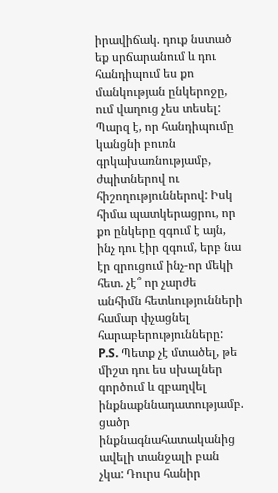իրավիճակ. դուք նստած եք սրճարանում և դու հանդիպում ես քո մանկության ընկերոջը, ում վաղուց չես տեսել: Պարզ է, որ հանդիպումը կանցնի բուռն գրկախառնությամբ, ժպիտներով ու հիշողություններով: Իսկ հիմա պատկերացրու, որ քո ընկերը զգում է այն, ինչ դու էիր զգում, երբ նա էր զրուցում ինչ-որ մեկի հետ. չէ՞ որ չարժե անհիմն հետևությունների համար փչացնել հարաբերությունները:
P.S. Պետք չէ մտածել, թե միշտ դու ես սխալներ գործում և զբաղվել ինքնաքննադատությամբ. ցածր ինքնագնահատականից ավելի տանջալի բան չկա: Դուրս հանիր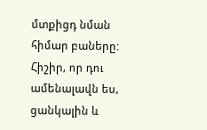մտքիցդ նման հիմար բաները: Հիշիր, որ դու ամենալավն ես, ցանկալին և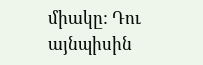միակը: Դու այնպիսին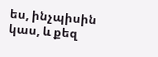ես, ինչպիսին կաս, և քեզ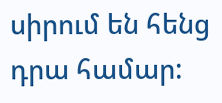սիրում են հենց դրա համար: